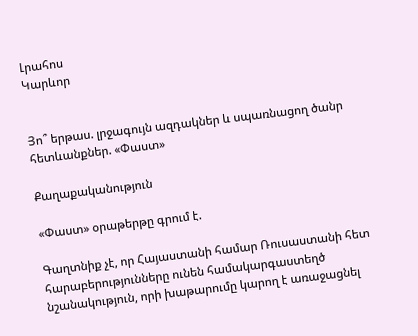Լրահոս
Կարևոր


Յո՞ երթաս. լրջագույն ազդակներ և սպառնացող ծանր հետևանքներ. «Փաստ»

Քաղաքականություն

«Փաստ» օրաթերթը գրում է.

Գաղտնիք չէ, որ Հայաստանի համար Ռուսաստանի հետ հարաբերությունները ունեն համակարգաստեղծ նշանակություն, որի խաթարումը կարող է առաջացնել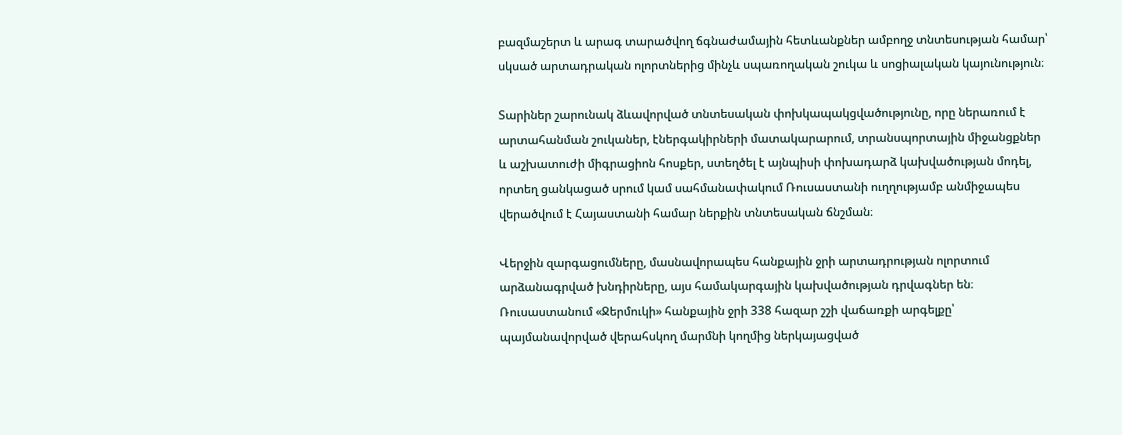բազմաշերտ և արագ տարածվող ճգնաժամային հետևանքներ ամբողջ տնտեսության համար՝ սկսած արտադրական ոլորտներից մինչև սպառողական շուկա և սոցիալական կայունություն։

Տարիներ շարունակ ձևավորված տնտեսական փոխկապակցվածությունը, որը ներառում է արտահանման շուկաներ, էներգակիրների մատակարարում, տրանսպորտային միջանցքներ և աշխատուժի միգրացիոն հոսքեր, ստեղծել է այնպիսի փոխադարձ կախվածության մոդել, որտեղ ցանկացած սրում կամ սահմանափակում Ռուսաստանի ուղղությամբ անմիջապես վերածվում է Հայաստանի համար ներքին տնտեսական ճնշման։

Վերջին զարգացումները, մասնավորապես հանքային ջրի արտադրության ոլորտում արձանագրված խնդիրները, այս համակարգային կախվածության դրվագներ են։ Ռուսաստանում «Ջերմուկի» հանքային ջրի 338 հազար շշի վաճառքի արգելքը՝ պայմանավորված վերահսկող մարմնի կողմից ներկայացված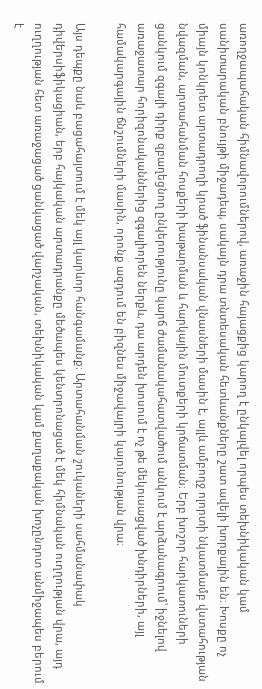առողջապահական հիմնավորումներով, առաջին հայացքից կարող է ընկալվել որպես տեխնիկական կամ սանիտարական բնույթի միջադեպ, սակայն դրա տնտեսական հետևանքները շատ ավելի խորքային են։ Խոսքը ոչ միայն կոնկրետ արտադրողի կրած ֆինանսական վնասների մասին է, այլև ամբողջ ոլորտի նկատմամբ վստահության նվազման, արտահանման հոսքերի խաթարման և հարկային մուտքերի կրճատման։ Երբ խոշոր հարկատուների ցանկում զգալի դիրք զբաղեցնող ընկերությունը կարճ ժամանակահատվածում անկում է արձանագրում՝ իջնելով առաջատար հորիզոնականներից զգալիորեն ներքև, դա արդեն խոսում է ոչ թե մեկուսացված խնդիրների, այլ համակարգային ճնշումների մասին, որոնք ազդում են բիզնես միջավայրի կայունության վրա։

Այս դեպքը նաև բացահայտում է մեկ այլ կարևոր հանգամանք։ Արտահանման շուկաների սահմանափակ դիվերսիֆիկացիան, երբ հայկական արտադրանքը մեծապես կենտրոնացած է մեկ հիմնական ուղղության վրա, այդ ուղղության հետ առաջացած ցանկացած վարչական, տեխնիկական կամ քաղաքական խոչընդոտ անմիջապես բերում է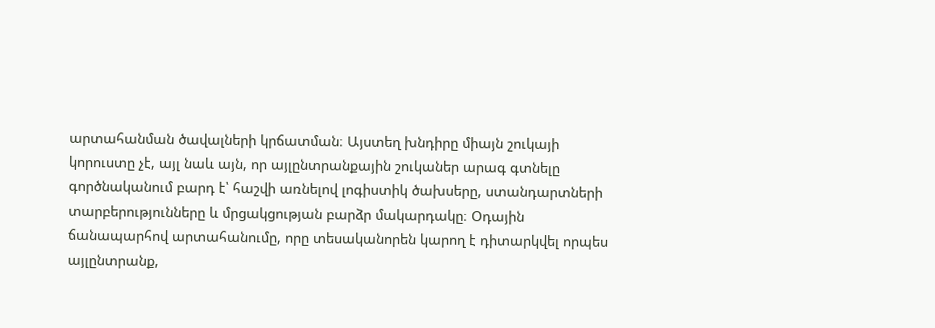արտահանման ծավալների կրճատման։ Այստեղ խնդիրը միայն շուկայի կորուստը չէ, այլ նաև այն, որ այլընտրանքային շուկաներ արագ գտնելը գործնականում բարդ է՝ հաշվի առնելով լոգիստիկ ծախսերը, ստանդարտների տարբերությունները և մրցակցության բարձր մակարդակը։ Օդային ճանապարհով արտահանումը, որը տեսականորեն կարող է դիտարկվել որպես այլընտրանք,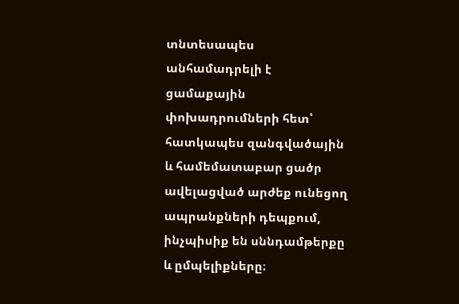տնտեսապես անհամադրելի է ցամաքային փոխադրումների հետ՝ հատկապես զանգվածային և համեմատաբար ցածր ավելացված արժեք ունեցող ապրանքների դեպքում, ինչպիսիք են սննդամթերքը և ըմպելիքները։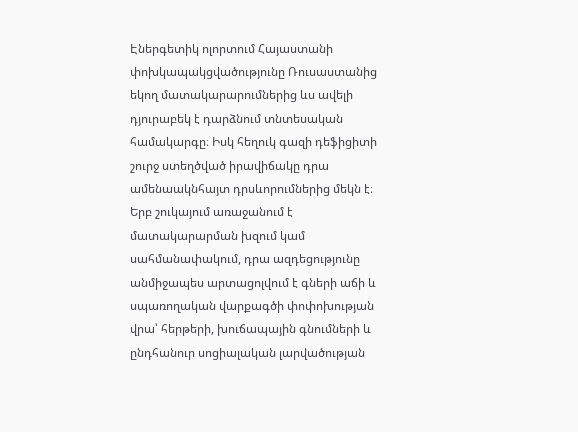Էներգետիկ ոլորտում Հայաստանի փոխկապակցվածությունը Ռուսաստանից եկող մատակարարումներից ևս ավելի դյուրաբեկ է դարձնում տնտեսական համակարգը։ Իսկ հեղուկ գազի դեֆիցիտի շուրջ ստեղծված իրավիճակը դրա ամենաակնհայտ դրսևորումներից մեկն է։ Երբ շուկայում առաջանում է մատակարարման խզում կամ սահմանափակում, դրա ազդեցությունը անմիջապես արտացոլվում է գների աճի և սպառողական վարքագծի փոփոխության վրա՝ հերթերի, խուճապային գնումների և ընդհանուր սոցիալական լարվածության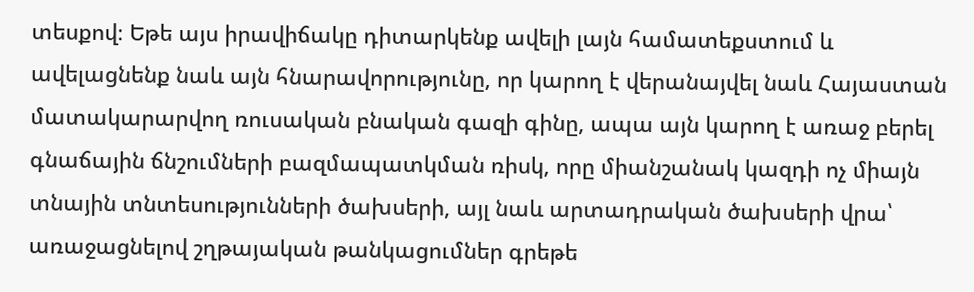տեսքով։ Եթե այս իրավիճակը դիտարկենք ավելի լայն համատեքստում և ավելացնենք նաև այն հնարավորությունը, որ կարող է վերանայվել նաև Հայաստան մատակարարվող ռուսական բնական գազի գինը, ապա այն կարող է առաջ բերել գնաճային ճնշումների բազմապատկման ռիսկ, որը միանշանակ կազդի ոչ միայն տնային տնտեսությունների ծախսերի, այլ նաև արտադրական ծախսերի վրա՝ առաջացնելով շղթայական թանկացումներ գրեթե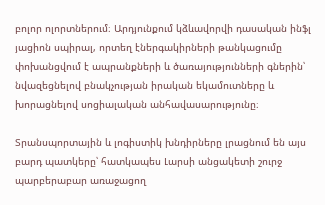բոլոր ոլորտներում։ Արդյունքում կձևավորվի դասական ինֆլ յացիոն սպիրալ, որտեղ էներգակիրների թանկացումը փոխանցվում է ապրանքների և ծառայությունների գներին՝ նվազեցնելով բնակչության իրական եկամուտները և խորացնելով սոցիալական անհավասարությունը։

Տրանսպորտային և լոգիստիկ խնդիրները լրացնում են այս բարդ պատկերը՝ հատկապես Լարսի անցակետի շուրջ պարբերաբար առաջացող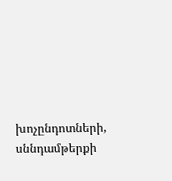խոչընդոտների, սննդամթերքի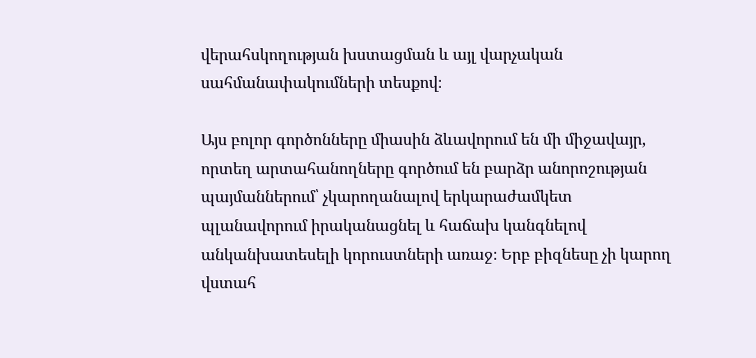վերահսկողության խստացման և այլ վարչական սահմանափակումների տեսքով։

Այս բոլոր գործոնները միասին ձևավորում են մի միջավայր, որտեղ արտահանողները գործում են բարձր անորոշության պայմաններում՝ չկարողանալով երկարաժամկետ պլանավորում իրականացնել և հաճախ կանգնելով անկանխատեսելի կորուստների առաջ։ Երբ բիզնեսը չի կարող վստահ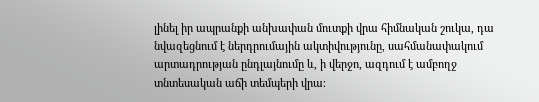լինել իր ապրանքի անխափան մուտքի վրա հիմնական շուկա, դա նվազեցնում է ներդրումային ակտիվությունը, սահմանափակում արտադրության ընդլայնումը և, ի վերջո, ազդում է ամբողջ տնտեսական աճի տեմպերի վրա։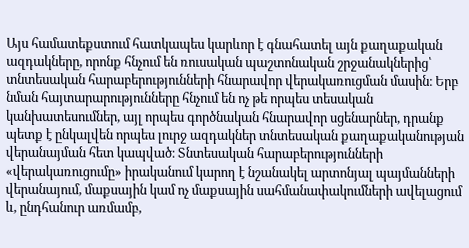Այս համատեքստում հատկապես կարևոր է գնահատել այն քաղաքական ազդակները, որոնք հնչում են ռուսական պաշտոնական շրջանակներից՝ տնտեսական հարաբերությունների հնարավոր վերակառուցման մասին։ Երբ նման հայտարարությունները հնչում են ոչ թե որպես տեսական կանխատեսումներ, այլ որպես գործնական հնարավոր սցենարներ, դրանք պետք է ընկալվեն որպես լուրջ ազդակներ տնտեսական քաղաքականության վերանայման հետ կապված։ Տնտեսական հարաբերությունների «վերակառուցումը» իրականում կարող է նշանակել արտոնյալ պայմանների վերանայում, մաքսային կամ ոչ մաքսային սահմանափակումների ավելացում և, ընդհանուր առմամբ,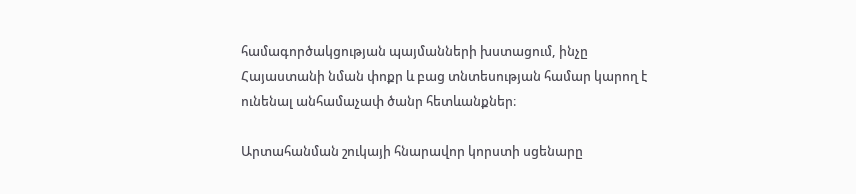համագործակցության պայմանների խստացում, ինչը Հայաստանի նման փոքր և բաց տնտեսության համար կարող է ունենալ անհամաչափ ծանր հետևանքներ։

Արտահանման շուկայի հնարավոր կորստի սցենարը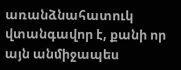առանձնահատուկ վտանգավոր է, քանի որ այն անմիջապես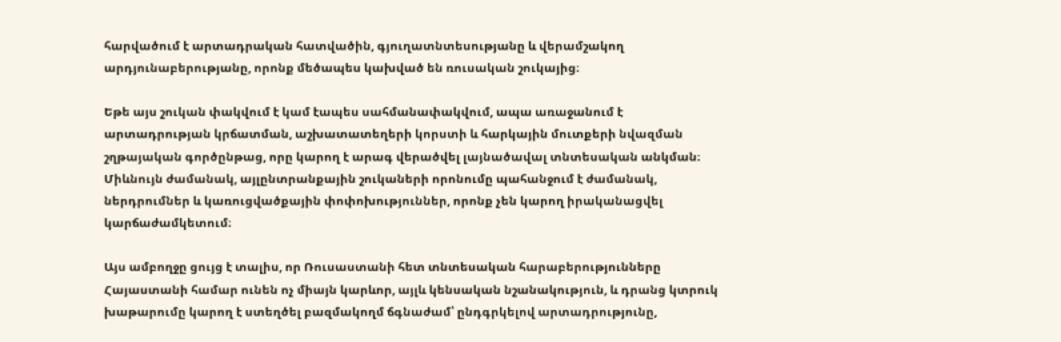հարվածում է արտադրական հատվածին, գյուղատնտեսությանը և վերամշակող արդյունաբերությանը, որոնք մեծապես կախված են ռուսական շուկայից։

Եթե այս շուկան փակվում է կամ էապես սահմանափակվում, ապա առաջանում է արտադրության կրճատման, աշխատատեղերի կորստի և հարկային մուտքերի նվազման շղթայական գործընթաց, որը կարող է արագ վերածվել լայնածավալ տնտեսական անկման։ Միևնույն ժամանակ, այլընտրանքային շուկաների որոնումը պահանջում է ժամանակ, ներդրումներ և կառուցվածքային փոփոխություններ, որոնք չեն կարող իրականացվել կարճաժամկետում։

Այս ամբողջը ցույց է տալիս, որ Ռուսաստանի հետ տնտեսական հարաբերությունները Հայաստանի համար ունեն ոչ միայն կարևոր, այլև կենսական նշանակություն, և դրանց կտրուկ խաթարումը կարող է ստեղծել բազմակողմ ճգնաժամ՝ ընդգրկելով արտադրությունը,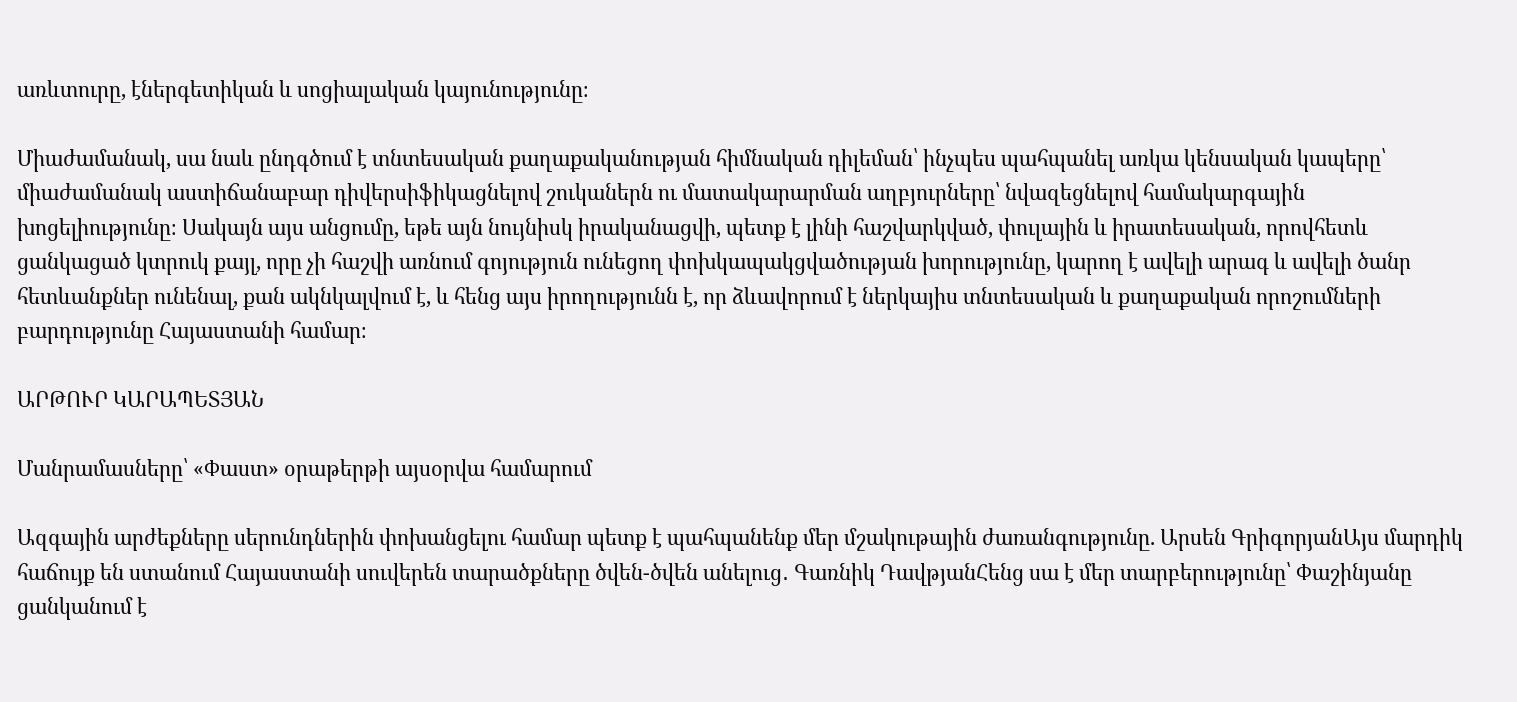առևտուրը, էներգետիկան և սոցիալական կայունությունը։

Միաժամանակ, սա նաև ընդգծում է տնտեսական քաղաքականության հիմնական դիլեման՝ ինչպես պահպանել առկա կենսական կապերը՝ միաժամանակ աստիճանաբար դիվերսիֆիկացնելով շուկաներն ու մատակարարման աղբյուրները՝ նվազեցնելով համակարգային խոցելիությունը։ Սակայն այս անցումը, եթե այն նույնիսկ իրականացվի, պետք է լինի հաշվարկված, փուլային և իրատեսական, որովհետև ցանկացած կտրուկ քայլ, որը չի հաշվի առնում գոյություն ունեցող փոխկապակցվածության խորությունը, կարող է ավելի արագ և ավելի ծանր հետևանքներ ունենալ, քան ակնկալվում է, և հենց այս իրողությունն է, որ ձևավորում է ներկայիս տնտեսական և քաղաքական որոշումների բարդությունը Հայաստանի համար։

ԱՐԹՈՒՐ ԿԱՐԱՊԵՏՅԱՆ

Մանրամասները՝ «Փաստ» օրաթերթի այսօրվա համարում

Ազգային արժեքները սերունդներին փոխանցելու համար պետք է պահպանենք մեր մշակութային ժառանգությունը. Արսեն ԳրիգորյանԱյս մարդիկ հաճույք են ստանում Հայաստանի սուվերեն տարածքները ծվեն-ծվեն անելուց․ Գառնիկ ԴավթյանՀենց սա է մեր տարբերությունը՝ Փաշինյանը ցանկանում է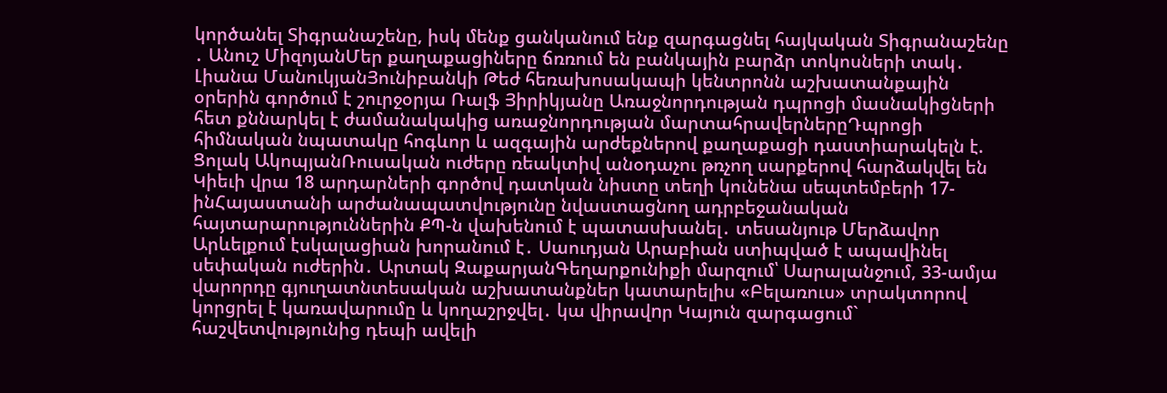կործանել Տիգրանաշենը, իսկ մենք ցանկանում ենք զարգացնել հայկական Տիգրանաշենը ․ Անուշ ՄիզոյանՄեր քաղաքացիները ճռռում են բանկային բարձր տոկոսների տակ․ Լիանա ՄանուկյանՅունիբանկի Թեժ հեռախոսակապի կենտրոնն աշխատանքային օրերին գործում է շուրջօրյա Ռալֆ Յիրիկյանը Առաջնորդության դպրոցի մասնակիցների հետ քննարկել է ժամանակակից առաջնորդության մարտահրավերներըԴպրոցի հիմնական նպատակը հոգևոր և ազգային արժեքներով քաղաքացի դաստիարակելն է. Ցոլակ ԱկոպյանՌուսական ուժերը ռեակտիվ անօդաչու թռչող սարքերով հարձակվել են Կիեւի վրա 18 արդարների գործով դատկան նիստը տեղի կունենա սեպտեմբերի 17-ինՀայաստանի արժանապատվությունը նվաստացնող ադրբեջանական հայտարարություններին ՔՊ-ն վախենում է պատասխանել․ տեսանյութ Մերձավոր Արևելքում էսկալացիան խորանում է․ Սաուդյան Արաբիան ստիպված է ապավինել սեփական ուժերին․ Արտակ ԶաքարյանԳեղարքունիքի մարզում՝ Սարալանջում, 33-ամյա վարորդը գյուղատնտեսական աշխատանքներ կատարելիս «Բելառուս» տրակտորով կորցրել է կառավարումը և կողաշրջվել․ կա վիրավnր Կայուն զարգացում` հաշվետվությունից դեպի ավելի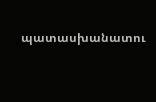պատասխանատու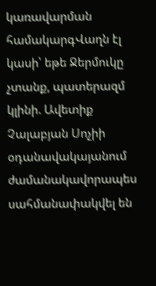կառավարման համակարգՎաղն էլ կասի՝ եթե Ջերմուկը չտանք, պատերազմ կլինի. Ավետիք Չալաբյան Սոչիի օդանավակայանում ժամանակավորապես սահմանափակվել են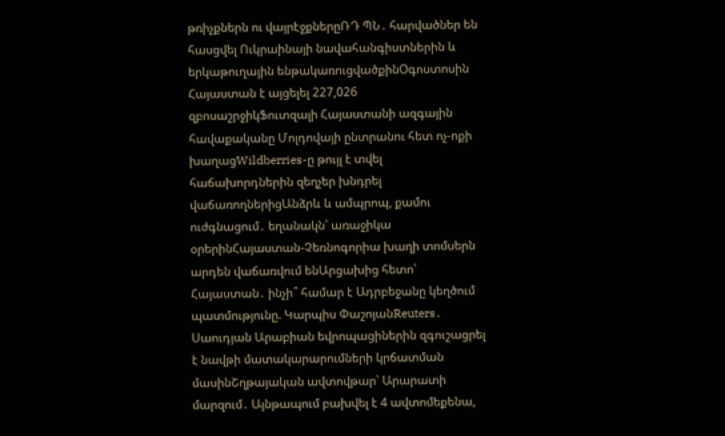թռիչքներն ու վայրէջքներըՌԴ ՊՆ․ հարվածներ են հասցվել Ուկրաինայի նավահանգիստներին և երկաթուղային ենթակառուցվածքինՕգոստոսին Հայաստան է այցելել 227,026 զբոսաշրջիկՖուտզալի Հայաստանի ազգային հավաքականը Մոլդովայի ընտրանու հետ ոչ-ոքի խաղացWildberries-ը թույլ է տվել հաճախորդներին զեղչեր խնդրել վաճառողներիցԱնձրև և ամպրոպ, քամու ուժգնացում․ եղանակն՝ առաջիկա օրերինՀայաստան-Չեռնոգորիա խաղի տոմսերն արդեն վաճառվում ենԱրցախից հետո՝ Հայաստան․ ինչի՞ համար է Ադրբեջանը կեղծում պատմությունը. Կարպիս ՓաշոյանReuters․ Սաուդյան Արաբիան եվրոպացիներին զգուշացրել է նավթի մատակարարումների կրճատման մասինՇղթայական ավտովթար՝ Արարատի մարզում․ Այնթապում բախվել է 4 ավտոմեքենա,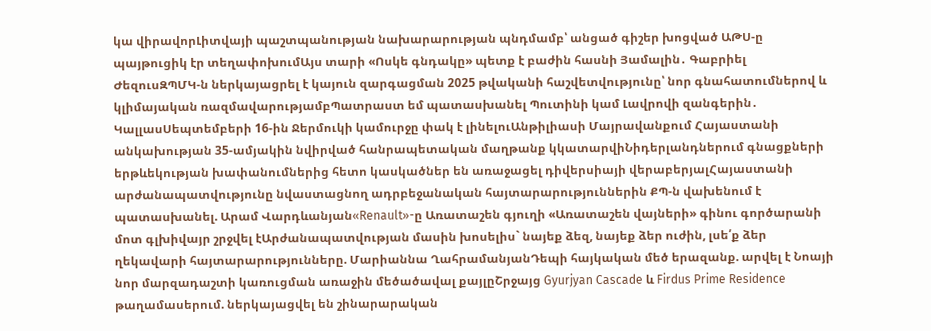կա վիրավորԼիտվայի պաշտպանության նախարարության պնդմամբ՝ անցած գիշեր խոցված ԱԹՍ-ը պայթուցիկ էր տեղափոխումԱյս տարի «Ոսկե գնդակը» պետք է բաժին հասնի Յամալին․ Գաբրիել ԺեզուսԶՊՄԿ-ն ներկայացրել է կայուն զարգացման 2025 թվականի հաշվետվությունը՝ նոր գնահատումներով և կլիմայական ռազմավարությամբՊատրաստ եմ պատասխանել Պուտինի կամ Լավրովի զանգերին․ ԿալլասՍեպտեմբերի 16-ին Ջերմուկի կամուրջը փակ է լինելուԱնթիլիասի Մայրավանքում Հայաստանի անկախության 35-ամյակին նվիրված հանրապետական մաղթանք կկատարվիՆիդերլանդներում գնացքների երթևեկության խափանումներից հետո կասկածներ են առաջացել դիվերսիայի վերաբերյալՀայաստանի արժանապատվությունը նվաստացնող ադրբեջանական հայտարարություններին ՔՊ-ն վախենում է պատասխանել. Արամ Վարդևանյան«Renault»-ը Առատաշեն գյուղի «Առատաշեն վայների» գինու գործարանի մոտ գլխիվայր շրջվել էԱրժանապատվության մասին խոսելիս` նայեք ձեզ, նայեք ձեր ուժին, լսե՛ք ձեր ղեկավարի հայտարարությունները. Մարիաննա ՂահրամանյանԴեպի հայկական մեծ երազանք. արվել է Նոայի նոր մարզադաշտի կառուցման առաջին մեծածավալ քայլըՇրջայց Gyurjyan Cascade և Firdus Prime Residence թաղամասերում. ներկայացվել են շինարարական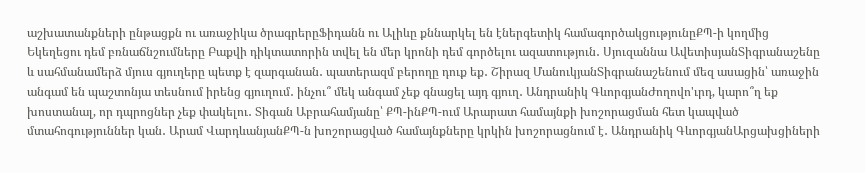աշխատանքների ընթացքն ու առաջիկա ծրագրերըՖիդանն ու Ալիևը քննարկել են էներգետիկ համագործակցությունըՔՊ-ի կողմից Եկեղեցու դեմ բռնաճնշումները Բաքվի դիկտատորին տվել են մեր կրոնի դեմ գործելու ազատություն․ Սյուզաննա ԱվետիսյանՏիգրանաշենը և սահմանամերձ մյուս գյուղերը պետք է զարգանան․ պատերազմ բերողը դուք եք․ Շիրազ ՄանուկյանՏիգրանաշենում մեզ ասացին՝ առաջին անգամ են պաշտոնյա տեսնում իրենց գյուղում․ ինչու՞ մեկ անգամ չեք գնացել այդ գյուղ․ Անդրանիկ ԳևորգյանԺողովո'ւրդ, կարո՞ղ եք խոստանալ, որ դպրոցներ չեք փակելու․ Տիգան Աբրահամյանը՝ ՔՊ-ինՔՊ-ում Արարատ համայնքի խոշորացման հետ կապված մտահոգություններ կան․ Արամ ՎարդևանյանՔՊ-ն խոշորացված համայնքները կրկին խոշորացնում է․ Անդրանիկ ԳևորգյանԱրցախցիների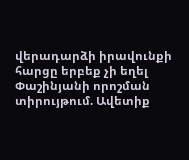վերադարձի իրավունքի հարցը երբեք չի եղել Փաշինյանի որոշման տիրույթում. Ավետիք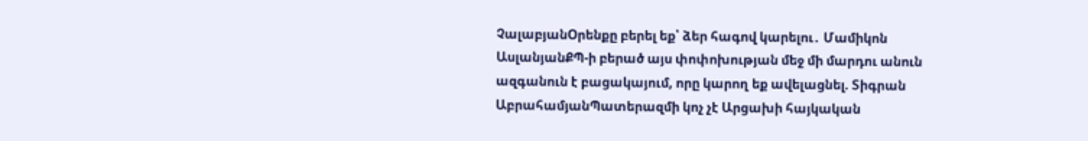ՉալաբյանՕրենքը բերել եք՝ ձեր հագով կարելու․ Մամիկոն ԱսլանյանՔՊ-ի բերած այս փոփոխության մեջ մի մարդու անուն ազգանուն է բացակայում, որը կարող եք ավելացնել. Տիգրան ԱբրահամյանՊատերազմի կոչ չէ Արցախի հայկական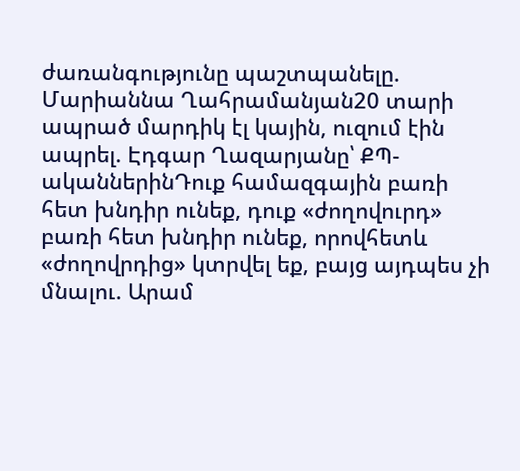ժառանգությունը պաշտպանելը. Մարիաննա Ղահրամանյան20 տարի ապրած մարդիկ էլ կային, ուզում էին ապրել. Էդգար Ղազարյանը՝ ՔՊ-ականներինԴուք համազգային բառի հետ խնդիր ունեք, դուք «ժողովուրդ» բառի հետ խնդիր ունեք, որովհետև «ժողովրդից» կտրվել եք, բայց այդպես չի մնալու. Արամ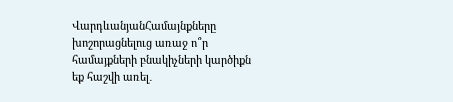ՎարդևանյանՀամայնքները խոշորացնելուց առաջ ո՞ր համայքների բնակիչների կարծիքն եք հաշվի առել․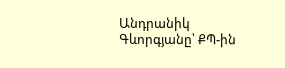Անդրանիկ Գևորգյանը՝ ՔՊ-ին